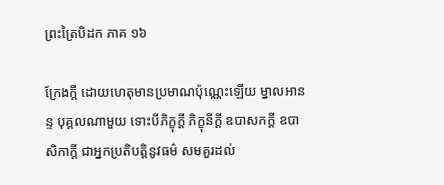ព្រះត្រៃបិដក ភាគ ១៦

ក្រែងក្តី ដោយហេតុមានប្រមាណប៉ុណ្ណេះឡើយ ម្នាលអានន្ទ បុគ្គលណាមួយ ទោះបីភិក្ខុក្តី ភិក្ខុនីក្តី ឧបាសកក្តី ឧបាសិកាក្តី ជាអ្នកប្រតិបត្តិនូវធម៌ សមគួរដល់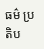ធម៌ ប្រតិប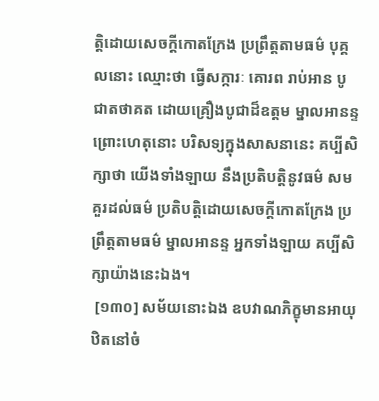ត្តិដោយសេចក្តីកោតក្រែង ប្រព្រឹត្តតាមធម៌ បុគ្គលនោះ ឈ្មោះថា ធ្វើសក្ការៈ គោរព រាប់អាន បូជាតថាគត ដោយគ្រឿងបូជាដ៏ឧត្តម ម្នាលអានន្ទ ព្រោះហេតុនោះ បរិសទ្យក្នុងសាសនានេះ គប្បីសិក្សាថា យើងទាំងឡាយ នឹងប្រតិបត្តិនូវធម៌ សមគួរដល់ធម៌ ប្រតិបត្តិដោយសេចក្តីកោតក្រែង ប្រព្រឹត្តតាមធម៌ ម្នាលអានន្ទ អ្នកទាំងឡាយ គប្បីសិក្សាយ៉ាងនេះឯង។
 [១៣០] សម័យនោះឯង ឧបវាណភិក្ខុមានអាយុ ឋិតនៅចំ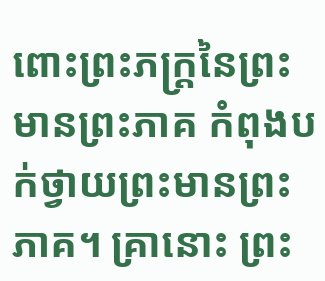ពោះព្រះភក្ត្រនៃព្រះមានព្រះភាគ កំពុងបក់ថ្វាយព្រះមានព្រះភាគ។ គ្រានោះ ព្រះ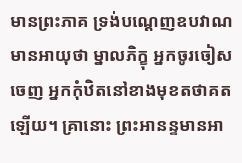មានព្រះភាគ ទ្រង់បណ្តេញឧបវាណមានអាយុថា ម្នាលភិក្ខុ អ្នកចូរចៀសចេញ អ្នកកុំឋិតនៅខាងមុខតថាគតឡើយ។ គ្រានោះ ព្រះអានន្ទមានអា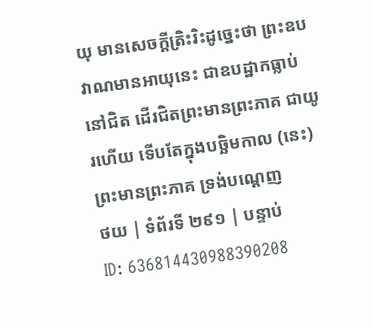យុ មានសេចក្តីត្រិះរិះដូច្នេះថា ព្រះឧបវាណមានអាយុនេះ ជាឧបដ្ឋាកធ្លាប់នៅជិត ដើរជិតព្រះមានព្រះភាគ ជាយូរហើយ ទើបតែក្នុងបច្ឆិមកាល (នេះ) ព្រះមានព្រះភាគ ទ្រង់បណ្តេញ
ថយ | ទំព័រទី ២៩១ | បន្ទាប់
ID: 636814430988390208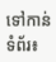ទៅកាន់ទំព័រ៖